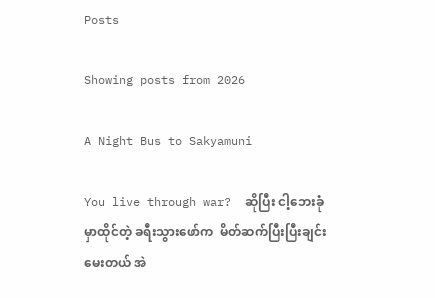Posts

Showing posts from 2026

A Night Bus to Sakyamuni

You live through war?  ဆိုပြီး ငါ့ဘေးခုံမှာထိုင်တဲ့ ခရီးသွားဖော်က  မိတ်ဆက်ပြီးပြီးချင်း မေးတယ် အဲ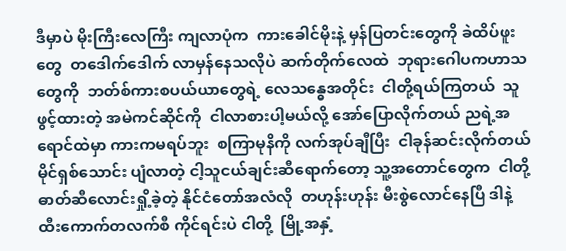ဒီမှာပဲ မိုးကြီးလေကြီး ကျလာပုံက  ကားခေါင်မိုးနဲ့ မှန်ပြတင်းတွေကို ခဲထိပ်ဖူးတွေ  တဒေါက်ဒေါက် လာမှန်နေသလိုပဲ ဆက်တိုက်လေထဲ  ဘုရားဂေါပကဟာသတွေကို  ဘတ်စ်ကားစပယ်ယာတွေရဲ့ လေသန္ဓေအတိုင်း  ငါတို့ရယ်ကြတယ်  သူဖွင့်ထားတဲ့ အမဲကင်ဆိုင်ကို  ငါလာစားပါ့မယ်လို့ အော်ပြောလိုက်တယ် ညရဲ့အရောင်ထဲမှာ ကားကမရပ်ဘူး  စကြာမုနိကို လက်အုပ်ချီပြီး  ငါခုန်ဆင်းလိုက်တယ် မိုင်ရှစ်သောင်း ပျံလာတဲ့ ငါ့သူငယ်ချင်းဆီရောက်တော့ သူ့အတောင်တွေက  ငါတို့ ဓာတ်ဆီလောင်းရှို့ခဲ့တဲ့ နိုင်ငံတော်အလံလို  တဟုန်းဟုန်း မီးစွဲလောင်နေပြီ ဒါနဲ့ ထီးကောက်တလက်စီ ကိုင်ရင်းပဲ ငါတို့  မြို့အနှံ့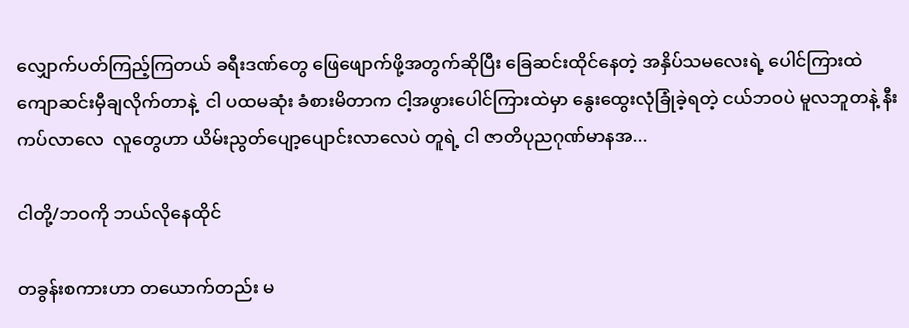လျှောက်ပတ်ကြည့်ကြတယ် ခရီးဒဏ်တွေ ဖြေဖျောက်ဖို့အတွက်ဆိုပြီး ခြေဆင်းထိုင်နေတဲ့ အနှိပ်သမလေးရဲ့ ပေါင်ကြားထဲ  ကျောဆင်းမှီချလိုက်တာနဲ့  ငါ ပထမဆုံး ခံစားမိတာက ငါ့အဖွားပေါင်ကြားထဲမှာ နွေးထွေးလုံခြုံခဲ့ရတဲ့ ငယ်ဘဝပဲ မူလဘူတနဲ့ နီးကပ်လာလေ  လူတွေဟာ ယိမ်းညွတ်ပျော့ပျောင်းလာလေပဲ တူရဲ့ ငါ ဇာတိပုညဂုဏ်မာနအ...

ငါတို့/ဘဝကို ဘယ်လိုနေထိုင်

တခွန်းစကားဟာ တယောက်တည်း မ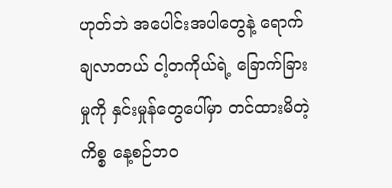ဟုတ်ဘဲ အပေါင်းအပါတွေနဲ့ ရောက်ချလာတယ် ငါ့တကိုယ်ရဲ့ ခြောက်ခြားမှုကို နှင်းမှုန်တွေပေါ်မှာ တင်ထားမိတဲ့ ကိစ္စ နေ့စဉ်ဘဝ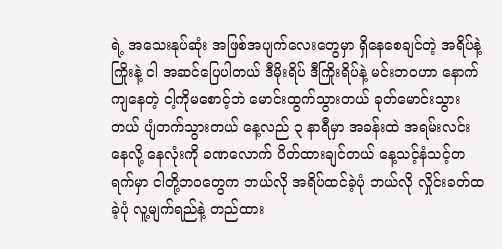ရဲ့ အသေးနုပ်ဆုံး အဖြစ်အပျက်လေးတွေမှာ ရှိနေစေချင်တဲ့ အရိပ်နဲ့ ကြိုးနဲ့ ငါ အဆင်ပြေပါတယ် ဒီမိုးရိပ် ဒီကြိုးရိပ်နဲ့ မင်းဘဝဟာ နောက်ကျနေတဲ့ ငါ့ကိုမစောင့်ဘဲ မောင်းထွက်သွားတယ် ခုတ်မောင်းသွားတယ် ပျံတက်သွားတယ် နေ့လည် ၃ နာရီမှာ အခန်းထဲ အရမ်းလင်းနေလို့ နေလုံးကို ခဏလောက် ပိတ်ထားချင်တယ် နေ့သင့်နံသင့်တရက်မှာ ငါတို့ဘဝတွေက ဘယ်လို အရိပ်ထင်ခဲ့ပုံ ဘယ်လို လှိုင်းခတ်ထခဲ့ပုံ လူ့မျက်ရည်နဲ့ တည်ထား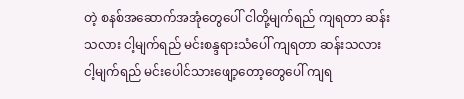တဲ့ စနစ်အဆောက်အအုံတွေပေါ် ငါတို့မျက်ရည် ကျရတာ ဆန်းသလား ငါ့မျက်ရည် မင်းစန္ဒရားသံပေါ် ကျရတာ ဆန်းသလား ငါ့မျက်ရည် မင်းပေါင်သားဖျော့တော့တွေပေါ် ကျရ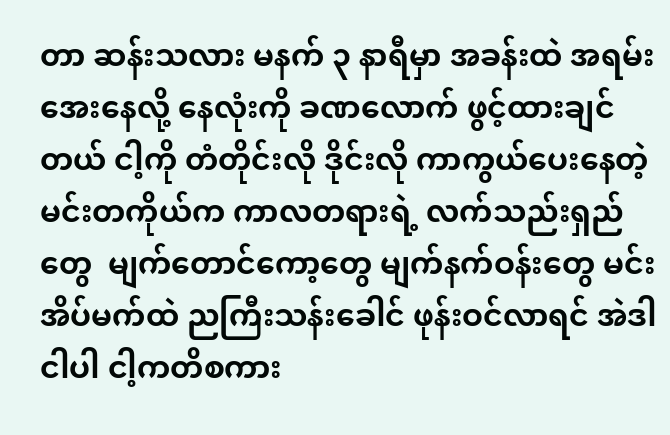တာ ဆန်းသလား မနက် ၃ နာရီမှာ အခန်းထဲ အရမ်းအေးနေလို့ နေလုံးကို ခဏလောက် ဖွင့်ထားချင်တယ် ငါ့ကို တံတိုင်းလို ဒိုင်းလို ကာကွယ်ပေးနေတဲ့ မင်းတကိုယ်က ကာလတရားရဲ့ လက်သည်းရှည်တွေ  မျက်တောင်ကော့တွေ မျက်နက်ဝန်းတွေ မင်းအိပ်မက်ထဲ ညကြီးသန်းခေါင် ဖုန်းဝင်လာရင် အဲဒါ ငါပါ ငါ့ကတိစကား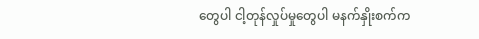တွေပါ ငါ့တုန်လှုပ်မှုတွေပါ မနက်နှိုးစက်က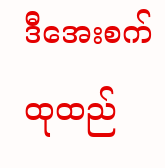ဒီအေးစက်ထုထည်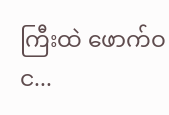ကြီးထဲ ဖောက်ဝင...